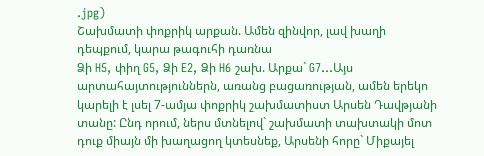.jpg)
Շախմատի փոքրիկ արքան. Ամեն զինվոր, լավ խաղի դեպքում, կարա թագուհի դառնա
Ձի H5, փիղ G5, Ձի E2, Ձի H6 շախ. Արքա` G7…Այս արտահայտություններն, առանց բացառության, ամեն երեկո կարելի է լսել 7-ամյա փոքրիկ շախմատիստ Արսեն Դավթյանի տանը: Ընդ որում, ներս մտնելով` շախմատի տախտակի մոտ դուք միայն մի խաղացող կտեսնեք, Արսենի հորը` Միքայել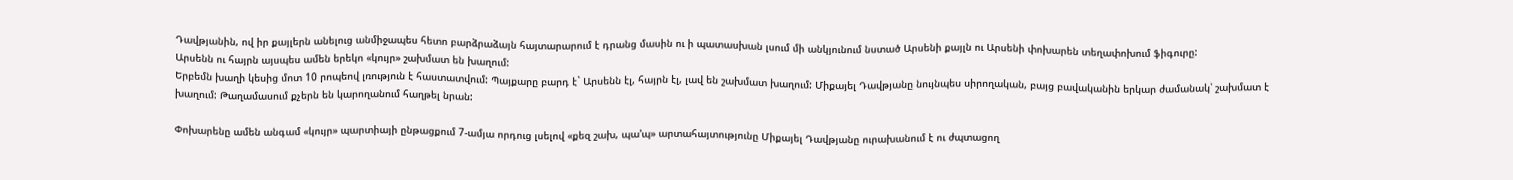Դավթյանին, ով իր քայլերն անելուց անմիջապես հետո բարձրաձայն հայտարարում է դրանց մասին ու ի պատասխան լսում մի անկյունում նստած Արսենի քայլն ու Արսենի փոխարեն տեղափոխում ֆիգուրը:
Արսենն ու հայրն այսպես ամեն երեկո «կույր» շախմատ են խաղում:
Երբեմն խաղի կեսից մոտ 10 րոպեով լռություն է հաստատվում: Պայքարը բարդ է` Արսենն էլ, հայրն էլ, լավ են շախմատ խաղում: Միքայել Դավթյանը նույնպես սիրողական, բայց բավականին երկար ժամանակ՝ շախմատ է խաղում: Թաղամասում քչերն են կարողանում հաղթել նրան:

Փոխարենը ամեն անգամ «կույր» պարտիայի ընթացքում 7-ամյա որդուց լսելով «քեզ շախ, պա'պ» արտահայտությունը Միքայել Դավթյանը ուրախանում է ու ժպտացող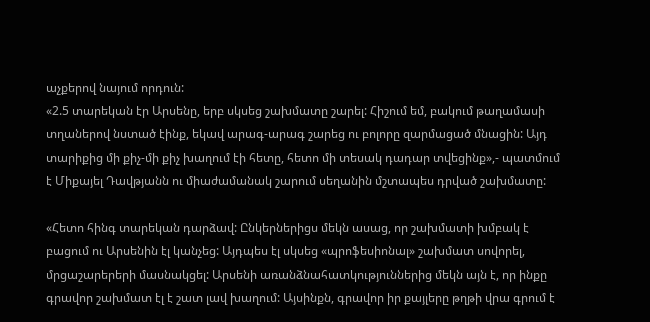աչքերով նայում որդուն:
«2.5 տարեկան էր Արսենը, երբ սկսեց շախմատը շարել: Հիշում եմ, բակում թաղամասի տղաներով նստած էինք, եկավ արագ-արագ շարեց ու բոլորը զարմացած մնացին: Այդ տարիքից մի քիչ-մի քիչ խաղում էի հետը, հետո մի տեսակ դադար տվեցինք»,- պատմում է Միքայել Դավթյանն ու միաժամանակ շարում սեղանին մշտապես դրված շախմատը:

«Հետո հինգ տարեկան դարձավ: Ընկերներիցս մեկն ասաց, որ շախմատի խմբակ է բացում ու Արսենին էլ կանչեց: Այդպես էլ սկսեց «պրոֆեսիոնալ» շախմատ սովորել, մրցաշարերերի մասնակցել: Արսենի առանձնահատկություններից մեկն այն է, որ ինքը գրավոր շախմատ էլ է շատ լավ խաղում: Այսինքն, գրավոր իր քայլերը թղթի վրա գրում է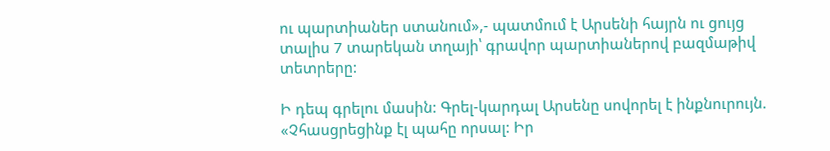ու պարտիաներ ստանում»,- պատմում է Արսենի հայրն ու ցույց տալիս 7 տարեկան տղայի՝ գրավոր պարտիաներով բազմաթիվ տետրերը:

Ի դեպ գրելու մասին: Գրել-կարդալ Արսենը սովորել է ինքնուրույն.
«Չհասցրեցինք էլ պահը որսալ: Իր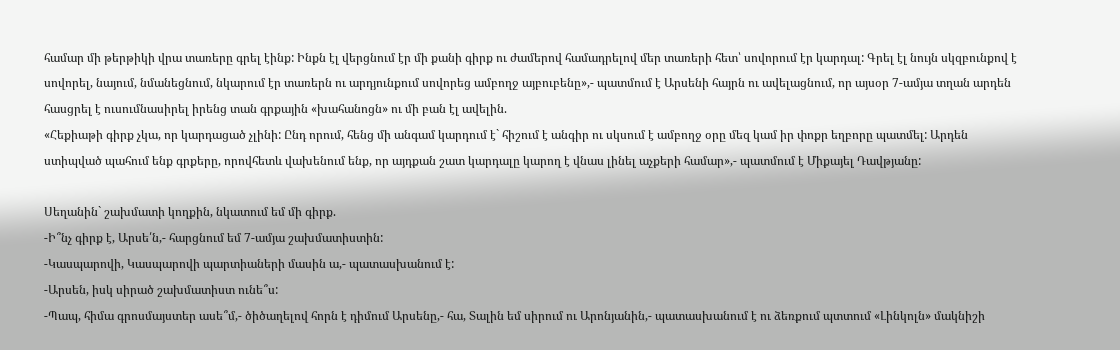համար մի թերթիկի վրա տառերը գրել էինք: Ինքն էլ վերցնում էր մի քանի գիրք ու ժամերով համադրելով մեր տառերի հետ՝ սովորում էր կարդալ: Գրել էլ նույն սկզբունքով է սովորել, նայում, նմանեցնում, նկարում էր տառերն ու արդյունքում սովորեց ամբողջ այբուբենը»,- պատմում է Արսենի հայրն ու ավելացնում, որ այսօր 7-ամյա տղան արդեն հասցրել է ուսումնասիրել իրենց տան գրքային «խահանոցն» ու մի բան էլ ավելին.
«Հեքիաթի գիրք չկա, որ կարդացած չլինի: Ընդ որում, հենց մի անգամ կարդում է` հիշում է անգիր ու սկսում է ամբողջ օրը մեզ կամ իր փոքր եղբորը պատմել: Արդեն ստիպված պահում ենք գրքերը, որովհետև վախենում ենք, որ այդքան շատ կարդալը կարող է վնաս լինել աչքերի համար»,- պատմում է Միքայել Դավթյանը:

Սեղանին` շախմատի կողքին, նկատում եմ մի գիրք.
-Ի՞նչ գիրք է, Արսե՛ն,- հարցնում եմ 7-ամյա շախմատիստին:
-Կասպարովի, Կասպարովի պարտիաների մասին ա,- պատասխանում է:
-Արսեն, իսկ սիրած շախմատիստ ունե՞ս:
-Պապ, հիմա գրոսմայստեր ասե՞մ,- ծիծաղելով հորն է դիմում Արսենը,- հա, Տալին եմ սիրում ու Արոնյանին,- պատասխանում է ու ձեռքում պտտում «Լինկոլն» մակնիշի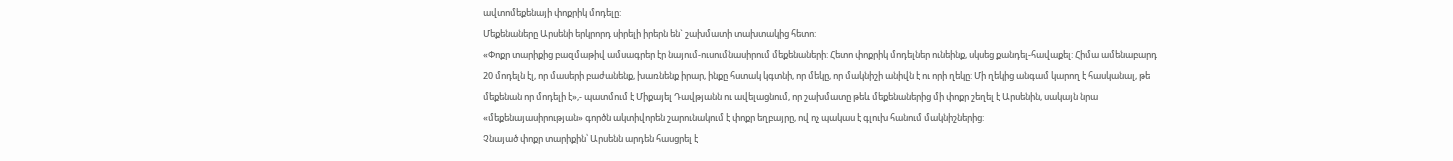ավտոմեքենայի փոքրիկ մոդելը:
Մեքենաները Արսենի երկրորդ սիրելի իրերն են` շախմատի տախտակից հետո:
«Փոքր տարիքից բազմաթիվ ամսագրեր էր նայում-ուսումնասիրում մեքենաների: Հետո փոքրիկ մոդելներ ունեինք, սկսեց քանդել-հավաքել: Հիմա ամենաբարդ 20 մոդելն էլ, որ մասերի բաժանենք, խառնենք իրար, ինքը հստակ կգտնի, որ մեկը, որ մակնիշի անիվն է ու որի ղեկը: Մի ղեկից անգամ կարող է հասկանալ, թե մեքենան որ մոդելի է»,- պատմում է Միքայել Դավթյանն ու ավելացնում, որ շախմատը թեև մեքենաներից մի փոքր շեղել է Արսենին, սակայն նրա «մեքենայասիրության» գործն ակտիվորեն շարունակում է փոքր եղբայրը, ով ոչ պակաս է գլուխ հանում մակնիշներից:
Չնայած փոքր տարիքին՝ Արսենն արդեն հասցրել է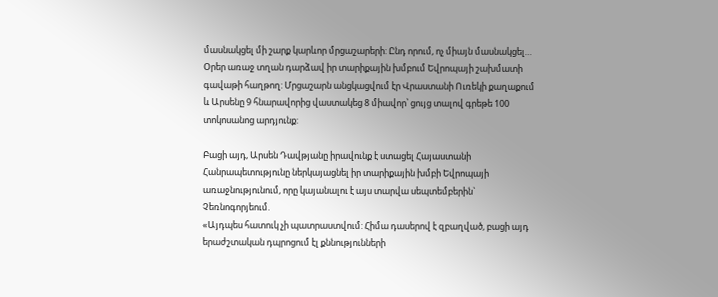մասնակցել մի շարք կարևոր մրցաշարերի: Ընդ որում, ոչ միայն մասնակցել…
Օրեր առաջ տղան դարձավ իր տարիքային խմբում Եվրոպայի շախմատի գավաթի հաղթող: Մրցաշարն անցկացվում էր Վրաստանի Ուռեկի քաղաքում և Արսենը 9 հնարավորից վաստակեց 8 միավոր՝ ցույց տալով գրեթե 100 տոկոսանոց արդյունք:

Բացի այդ, Արսեն Դավթյանը իրավունք է ստացել Հայաստանի Հանրապետությունը ներկայացնել իր տարիքային խմբի Եվրոպայի առաջնությունում, որը կայանալու է այս տարվա սեպտեմբերին` Չեռնոգորյեում.
«Այդպես հատուկ չի պատրաստվում: Հիմա դասերով է զբաղված, բացի այդ երաժշտական դպրոցում էլ քննությունների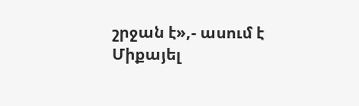շրջան է»,- ասում է Միքայել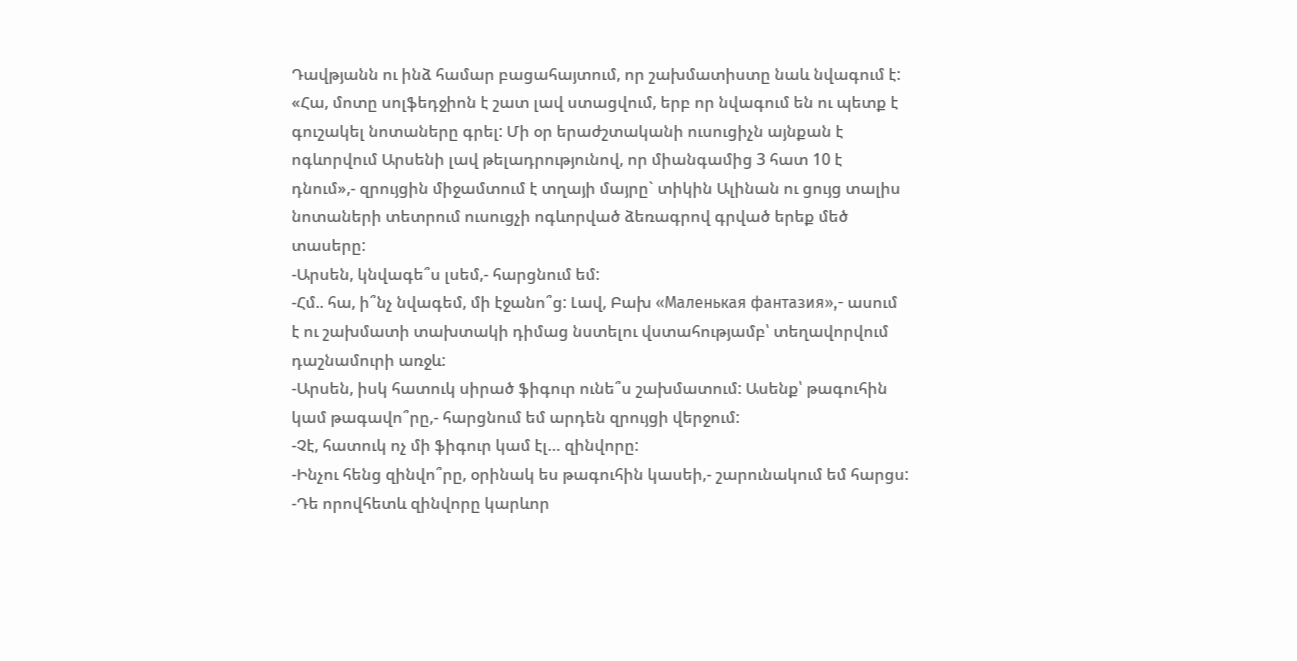Դավթյանն ու ինձ համար բացահայտում, որ շախմատիստը նաև նվագում է:
«Հա, մոտը սոլֆեդջիոն է շատ լավ ստացվում, երբ որ նվագում են ու պետք է գուշակել նոտաները գրել: Մի օր երաժշտականի ուսուցիչն այնքան է ոգևորվում Արսենի լավ թելադրությունով, որ միանգամից 3 հատ 10 է դնում»,- զրույցին միջամտում է տղայի մայրը` տիկին Ալինան ու ցույց տալիս նոտաների տետրում ուսուցչի ոգևորված ձեռագրով գրված երեք մեծ տասերը:
-Արսեն, կնվագե՞ս լսեմ,- հարցնում եմ:
-Հմ.. հա, ի՞նչ նվագեմ, մի էջանո՞ց: Լավ, Բախ «Маленькая фантазия»,- ասում է ու շախմատի տախտակի դիմաց նստելու վստահությամբ՝ տեղավորվում դաշնամուրի առջև:
-Արսեն, իսկ հատուկ սիրած ֆիգուր ունե՞ս շախմատում: Ասենք՝ թագուհին կամ թագավո՞րը,- հարցնում եմ արդեն զրույցի վերջում:
-Չէ, հատուկ ոչ մի ֆիգուր կամ էլ… զինվորը:
-Ինչու հենց զինվո՞րը, օրինակ ես թագուհին կասեի,- շարունակում եմ հարցս:
-Դե որովհետև զինվորը կարևոր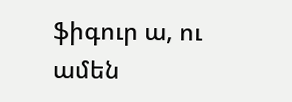ֆիգուր ա, ու ամեն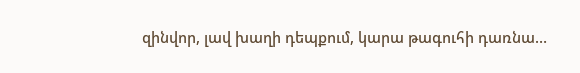զինվոր, լավ խաղի դեպքում, կարա թագուհի դառնա…